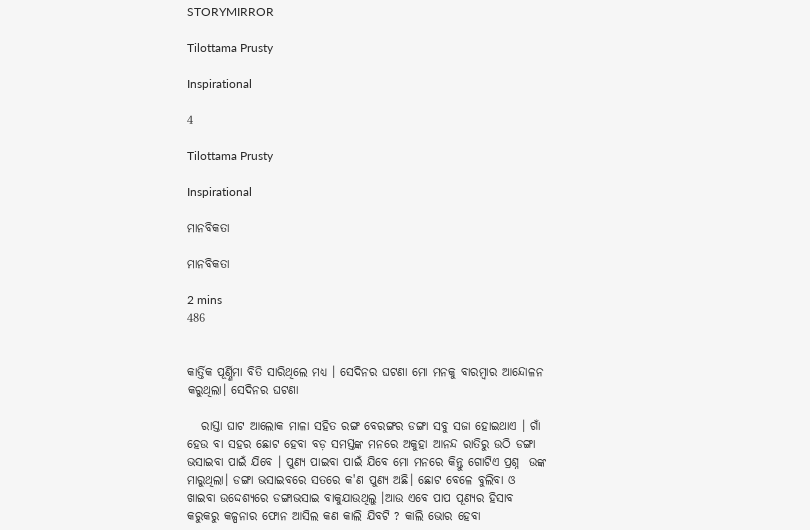STORYMIRROR

Tilottama Prusty

Inspirational

4

Tilottama Prusty

Inspirational

ମାନବିକତା

ମାନବିକତା

2 mins
486


କାର୍ତ୍ତିକ ପୂର୍ଣ୍ଣିମା ବିତି ସାରିଥିଲେ ମଧ୍ୟ । ସେଦିନର ଘଟଣା ମୋ ମନକୁ ବାରମ୍ବାର ଆନ୍ଦୋଳନ କରୁଥିଲା। ସେଦିନର ଘଟଣା

   ରାସ୍ତା ଘାଟ ଆଲୋକ ମାଳା ସହିତ ରଙ୍ଗ ବେରଙ୍ଗର ଡଙ୍ଗା ସବୁ ସଜା ହୋଇଥାଏ । ଗାଁ ହେଉ ବା ସହର ଛୋଟ ହେବା ବଡ଼ ସମସ୍ତଙ୍କ ମନରେ ଅକୁହା ଆନନ୍ଦ ରାତିରୁ ଉଠି ଡଙ୍ଗା ଭସାଇବା ପାଇଁ ଯିବେ । ପୁଣ୍ୟ ପାଇବା ପାଇଁ ଯିବେ ମୋ ମନରେ କିନ୍ତୁ ଗୋଟିଏ ପ୍ରଶ୍ନ  ଉଙ୍କ ମାରୁଥିଲା। ଡଙ୍ଗା ଭସାଇବରେ ସତରେ କ'ଣ ପୁଣ୍ୟ ଅଛି। ଛୋଟ ବେଳେ ବୁଲିବା ଓ ଖାଇବା ଉଦ୍ଦେଶ୍ୟରେ ଡଙ୍ଗାଭସାଇ ବାକୁଯାଉଥିଲୁ ।ଆଉ ଏବେ ପାପ ପୂଣ୍ୟର ହିସାବ କରୁକରୁ କଳ୍ପନାର ଫୋନ ଆସିଲ କଣ କାଲି ଯିବଟି ? କାଲି ଭୋର ହେବା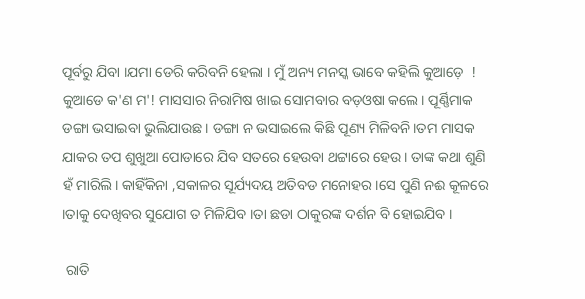ପୂର୍ବରୁ ଯିବା ।ଯମା ଡେରି କରିବନି ହେଲା । ମୁଁ ଅନ୍ୟ ମନସ୍କ ଭାବେ କହିଲି କୁଆଡ଼େ  ! କୁଆଡେ କ'ଣ ମ'! ମାସସାର ନିରାମିଷ ଖାଇ ସୋମବାର ବଡ଼ଓଷା କଲେ। ପୂର୍ଣ୍ଣିମାକ ଡଙ୍ଗା ଭସାଇବା ଭୁଲିଯାଉଛ। ଡଙ୍ଗା ନ ଭସାଇଲେ କିଛି ପୂଣ୍ୟ ମିଳିବନି।ତମ ମାସକ ଯାକର ତପ ଶୁଖୁଆ ପୋଡାରେ ଯିବ ସତରେ ହେଉବା ଥଟ୍ଟାରେ ହେଉ। ତାଙ୍କ କଥା ଶୁଣି ହଁ ମାରିଲି। କାହିଁକିନା ,ସକାଳର ସୂର୍ଯ୍ୟଦୟ ଅତିବଡ ମନୋହର।ସେ ପୁଣି ନଈ କୂଳରେ ।ତାକୁ ଦେଖିବର ସୁଯୋଗ ତ ମିଳିଯିବ ।ତା ଛଡା ଠାକୁରଙ୍କ ଦର୍ଶନ ବି ହୋଇଯିବ ।

 ରାତି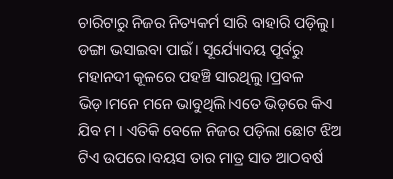ଚାରିଟାରୁ ନିଜର ନିତ୍ୟକର୍ମ ସାରି ବାହାରି ପଡ଼ିଲୁ। ଡଙ୍ଗା ଭସାଇବା ପାଇଁ। ସୂର୍ଯ୍ୟୋଦୟ ପୂର୍ବରୁ ମହାନଦୀ କୂଳରେ ପହଞ୍ଚି ସାରଥିଲୁ ।ପ୍ରବଳ ଭିଡ଼।ମନେ ମନେ ଭାବୁଥିଲି।ଏତେ ଭିଡ଼ରେ କିଏ ଯିବ ମ । ଏତିକି ବେଳେ ନିଜର ପଡ଼ିଲା ଛୋଟ ଝିଅ ଟିଏ ଉପରେ।ବୟସ ତାର ମାତ୍ର ସାତ ଆଠବର୍ଷ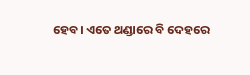ହେବ। ଏତେ ଥଣ୍ଡାରେ ବି ଦେହରେ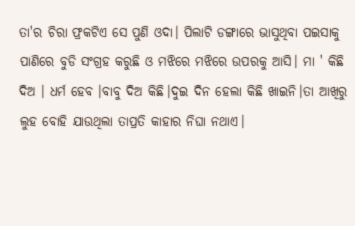ତା'ର ଚିରା ଫ୍ରକଟିଏ ସେ ପୁଣି ଓଦା। ପିଲାଟି ଡଙ୍ଗାରେ ଭାସୁଥିବା ପଇସାକୁ ପାଣିରେ ବୁଡି ସଂଗ୍ରହ କରୁଛି ଓ ମଝିରେ ମଝିରେ ଉପରକୁ ଆସି। ମା ' କିଛି ଦିଅ । ଧର୍ମ ହେବ ।ବାବୁ ଦିଅ କିଛି।ଦୁଇ ଦିନ ହେଲା କିଛି ଖାଇନି।ତା ଆଖିରୁ ଲୁହ ବୋହି ଯାଉଥିଲା ତାପ୍ରତି କାହାର ନିଘା ନଥାଏ।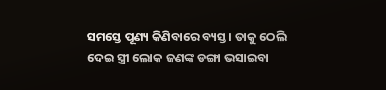ସମସ୍ତେ ପୂଣ୍ୟ କିଣିବାରେ ବ୍ୟସ୍ତ। ତାକୁ ଠେଲି ଦେଇ ସ୍ତ୍ରୀ ଲୋକ ଜଣଙ୍କ ଡଙ୍ଗା ଭସାଇବା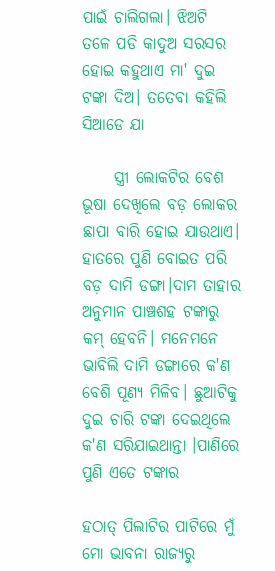ପାଇଁ ଚାଲିଗଲା। ଝିଅଟି ତଳେ ପଡି କାଦୁଅ ସରସର ହୋଇ କହୁଥାଏ ମା' ଦୁଇ ଟଙ୍କା ଦିଅ। ତତେବା କହିଲି ସିଆଡେ ଯା

     ସ୍ତ୍ରୀ ଲୋକଟିର ବେଶ ଭୂଷା ଦେଖିଲେ ବଡ଼ ଲୋକର ଛାପା ବାରି ହୋଇ ଯାଉଥାଏ। ହାତରେ ପୁଣି ବୋଇତ ପରି ବଡ଼ ଦାମି ଡଙ୍ଗା।ଦାମ ତାହାର ଅନୁମାନ ପାଞ୍ଚଶହ ଟଙ୍କାରୁ କମ୍ ହେବନି। ମନେମନେ ଭାବିଲି ଦାମି ଡଙ୍ଗାରେ କ'ଣ ବେଶି ପୂଣ୍ୟ ମିଳିବ। ଛୁଆଟିକୁ ଦୁଇ ଚାରି ଟଙ୍କା ଦେଇଥିଲେ କ'ଣ ସରିଯାଇଥାନ୍ତା ।ପାଣିରେ ପୁଣି ଏତେ ଟଙ୍କାର

ହଠାତ୍ ପିଲାଟିର ପାଟିରେ ମୁଁ ମୋ ଭାବନା ରାଜ୍ୟରୁ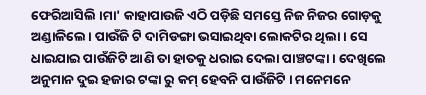ଫେରିଆସିଲି ।ମା' କାହାପାଉଜି ଏଠି ପଡ଼ିଛି ସମସ୍ତେ ନିଜ ନିଜର ଗୋଡ଼କୁ ଅଣ୍ଡାଳିଲେ। ପାଉଁଜି ଟି ଦାମିଡଙ୍ଗା ଭସାଇଥିବା ଲୋକଟିର ଥିଲା। ସେ ଧାଇଯାଇ ପାଉଁଜିଟି ଆଣି ତା ହାତକୁ ଧରାଇ ଦେଲା ପାଞ୍ଚଟଙ୍କା। ଦେଖିଲେ ଅନୁମାନ ଦୁଇ ହଜାର ଟଙ୍କା ରୁ କମ୍ ହେବନି ପାଉଁଜିଟି । ମନେମନେ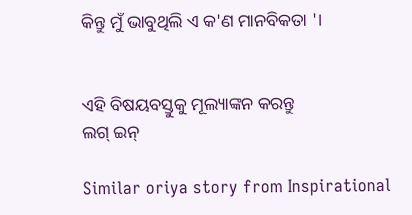କିନ୍ତୁ ମୁଁ ଭାବୁଥିଲି ଏ କ'ଣ ମାନବିକତା '।


ଏହି ବିଷୟବସ୍ତୁକୁ ମୂଲ୍ୟାଙ୍କନ କରନ୍ତୁ
ଲଗ୍ ଇନ୍

Similar oriya story from Inspirational